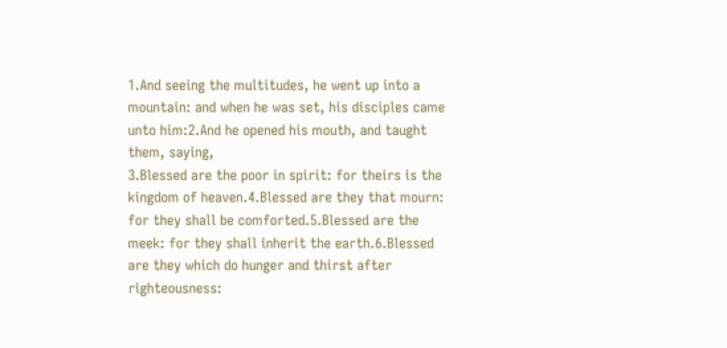1.And seeing the multitudes, he went up into a mountain: and when he was set, his disciples came unto him:2.And he opened his mouth, and taught them, saying,
3.Blessed are the poor in spirit: for theirs is the kingdom of heaven.4.Blessed are they that mourn: for they shall be comforted.5.Blessed are the meek: for they shall inherit the earth.6.Blessed are they which do hunger and thirst after righteousness: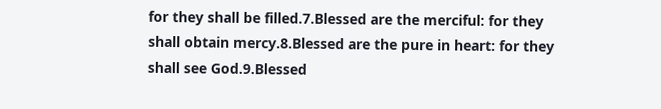for they shall be filled.7.Blessed are the merciful: for they shall obtain mercy.8.Blessed are the pure in heart: for they shall see God.9.Blessed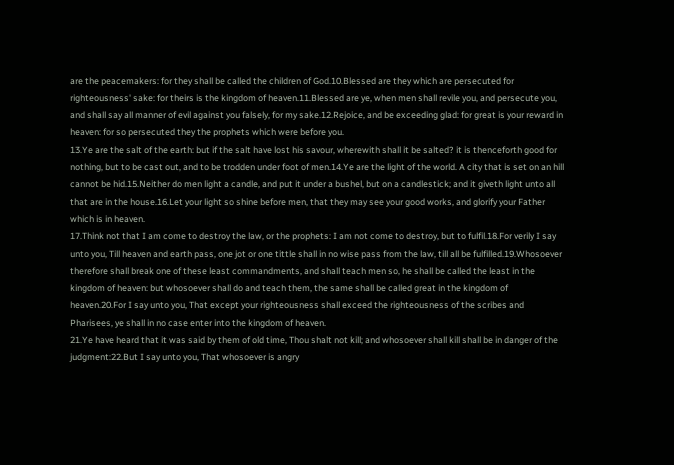are the peacemakers: for they shall be called the children of God.10.Blessed are they which are persecuted for righteousness' sake: for theirs is the kingdom of heaven.11.Blessed are ye, when men shall revile you, and persecute you, and shall say all manner of evil against you falsely, for my sake.12.Rejoice, and be exceeding glad: for great is your reward in heaven: for so persecuted they the prophets which were before you.
13.Ye are the salt of the earth: but if the salt have lost his savour, wherewith shall it be salted? it is thenceforth good for nothing, but to be cast out, and to be trodden under foot of men.14.Ye are the light of the world. A city that is set on an hill cannot be hid.15.Neither do men light a candle, and put it under a bushel, but on a candlestick; and it giveth light unto all that are in the house.16.Let your light so shine before men, that they may see your good works, and glorify your Father which is in heaven.
17.Think not that I am come to destroy the law, or the prophets: I am not come to destroy, but to fulfil.18.For verily I say unto you, Till heaven and earth pass, one jot or one tittle shall in no wise pass from the law, till all be fulfilled.19.Whosoever therefore shall break one of these least commandments, and shall teach men so, he shall be called the least in the kingdom of heaven: but whosoever shall do and teach them, the same shall be called great in the kingdom of heaven.20.For I say unto you, That except your righteousness shall exceed the righteousness of the scribes and Pharisees, ye shall in no case enter into the kingdom of heaven.
21.Ye have heard that it was said by them of old time, Thou shalt not kill; and whosoever shall kill shall be in danger of the judgment:22.But I say unto you, That whosoever is angry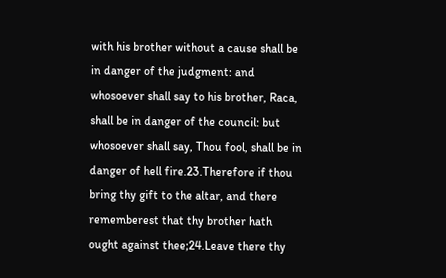with his brother without a cause shall be in danger of the judgment: and whosoever shall say to his brother, Raca, shall be in danger of the council: but whosoever shall say, Thou fool, shall be in danger of hell fire.23.Therefore if thou bring thy gift to the altar, and there rememberest that thy brother hath ought against thee;24.Leave there thy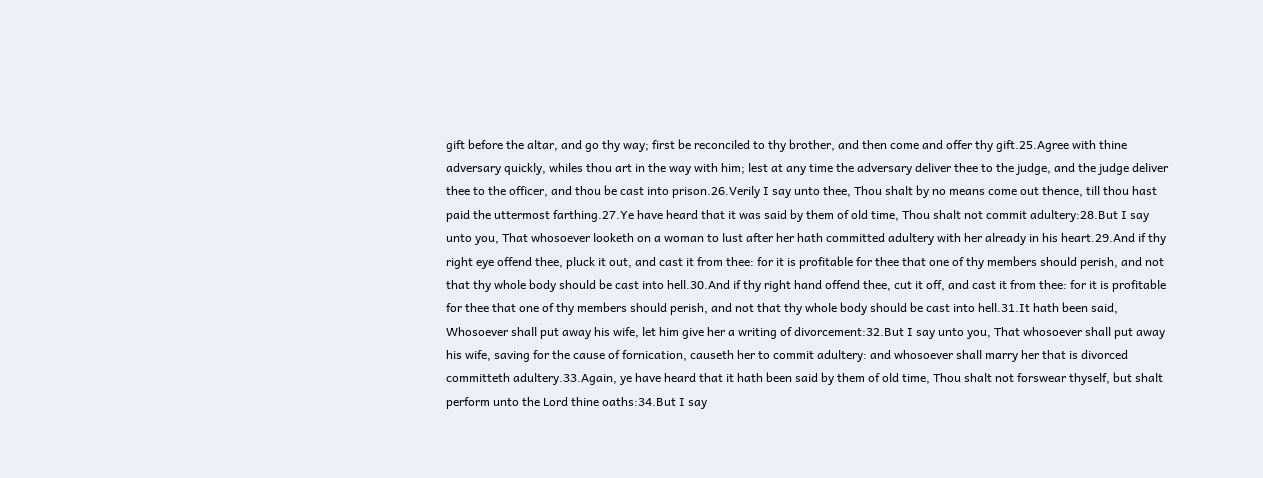gift before the altar, and go thy way; first be reconciled to thy brother, and then come and offer thy gift.25.Agree with thine adversary quickly, whiles thou art in the way with him; lest at any time the adversary deliver thee to the judge, and the judge deliver thee to the officer, and thou be cast into prison.26.Verily I say unto thee, Thou shalt by no means come out thence, till thou hast paid the uttermost farthing.27.Ye have heard that it was said by them of old time, Thou shalt not commit adultery:28.But I say unto you, That whosoever looketh on a woman to lust after her hath committed adultery with her already in his heart.29.And if thy right eye offend thee, pluck it out, and cast it from thee: for it is profitable for thee that one of thy members should perish, and not that thy whole body should be cast into hell.30.And if thy right hand offend thee, cut it off, and cast it from thee: for it is profitable for thee that one of thy members should perish, and not that thy whole body should be cast into hell.31.It hath been said, Whosoever shall put away his wife, let him give her a writing of divorcement:32.But I say unto you, That whosoever shall put away his wife, saving for the cause of fornication, causeth her to commit adultery: and whosoever shall marry her that is divorced committeth adultery.33.Again, ye have heard that it hath been said by them of old time, Thou shalt not forswear thyself, but shalt perform unto the Lord thine oaths:34.But I say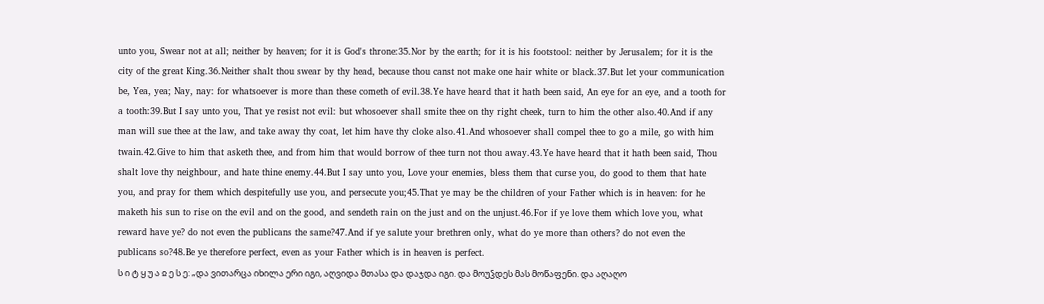unto you, Swear not at all; neither by heaven; for it is God's throne:35.Nor by the earth; for it is his footstool: neither by Jerusalem; for it is the city of the great King.36.Neither shalt thou swear by thy head, because thou canst not make one hair white or black.37.But let your communication be, Yea, yea; Nay, nay: for whatsoever is more than these cometh of evil.38.Ye have heard that it hath been said, An eye for an eye, and a tooth for a tooth:39.But I say unto you, That ye resist not evil: but whosoever shall smite thee on thy right cheek, turn to him the other also.40.And if any man will sue thee at the law, and take away thy coat, let him have thy cloke also.41.And whosoever shall compel thee to go a mile, go with him twain.42.Give to him that asketh thee, and from him that would borrow of thee turn not thou away.43.Ye have heard that it hath been said, Thou shalt love thy neighbour, and hate thine enemy.44.But I say unto you, Love your enemies, bless them that curse you, do good to them that hate you, and pray for them which despitefully use you, and persecute you;45.That ye may be the children of your Father which is in heaven: for he maketh his sun to rise on the evil and on the good, and sendeth rain on the just and on the unjust.46.For if ye love them which love you, what reward have ye? do not even the publicans the same?47.And if ye salute your brethren only, what do ye more than others? do not even the publicans so?48.Be ye therefore perfect, even as your Father which is in heaven is perfect.
ს ი ტ ყ უ ა ჲ ე ს ე: „და ვითარცა იხილა ერი იგი, აღვიდა მთასა და დაჯდა იგი. და მოუჴდეს მას მოწაფენი. და აღაღო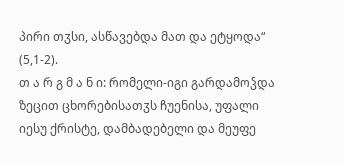პირი თჳსი, ასწავებდა მათ და ეტყოდა“ (5,1-2).
თ ა რ გ მ ა ნ ი: რომელი-იგი გარდამოჴდა ზეცით ცხორებისათჳს ჩუენისა, უფალი იესუ ქრისტე, დამბადებელი და მეუფე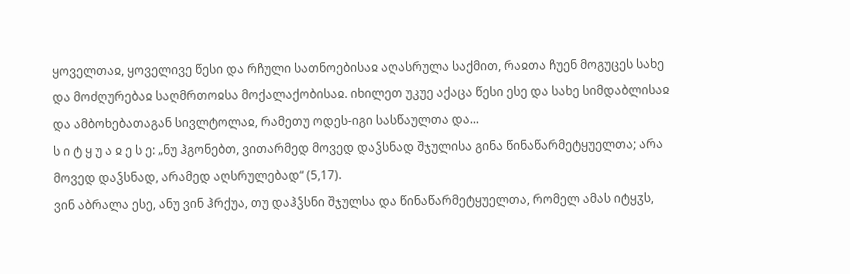ყოველთაჲ, ყოველივე წესი და რჩული სათნოებისაჲ აღასრულა საქმით, რაჲთა ჩუენ მოგუცეს სახე და მოძღურებაჲ საღმრთოჲსა მოქალაქობისაჲ. იხილეთ უკუე აქაცა წესი ესე და სახე სიმდაბლისაჲ და ამბოხებათაგან სივლტოლაჲ, რამეთუ ოდეს-იგი სასწაულთა და...
ს ი ტ ყ უ ა ჲ ე ს ე: „ნუ ჰგონებთ, ვითარმედ მოვედ დაჴსნად შჯულისა გინა წინაწარმეტყუელთა; არა მოვედ დაჴსნად, არამედ აღსრულებად“ (5,17).
ვინ აბრალა ესე, ანუ ვინ ჰრქუა, თუ დაჰჴსნი შჯულსა და წინაწარმეტყუელთა, რომელ ამას იტყჳს,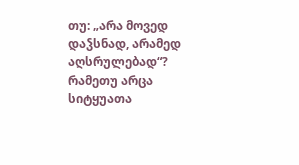თუ: „არა მოვედ დაჴსნად, არამედ აღსრულებად“? რამეთუ არცა სიტყუათა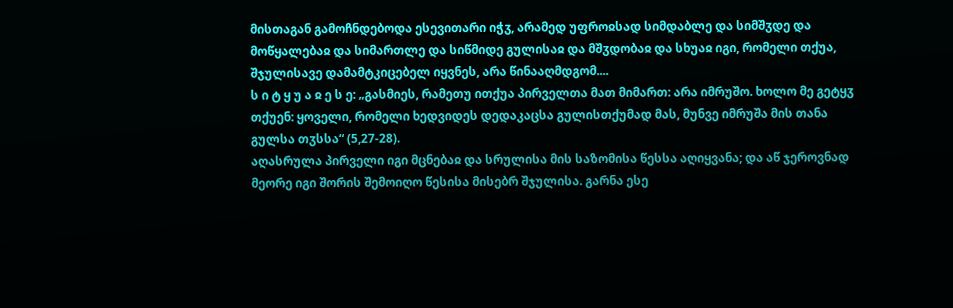მისთაგან გამოჩნდებოდა ესევითარი იჭჳ, არამედ უფროჲსად სიმდაბლე და სიმშჳდე და მოწყალებაჲ და სიმართლე და სიწმიდე გულისაჲ და მშჳდობაჲ და სხუაჲ იგი, რომელი თქუა, შჯულისავე დამამტკიცებელ იყვნეს, არა წინააღმდგომ....
ს ი ტ ყ უ ა ჲ ე ს ე: „გასმიეს, რამეთუ ითქუა პირველთა მათ მიმართ: არა იმრუშო. ხოლო მე გეტყჳ თქუენ: ყოველი, რომელი ხედვიდეს დედაკაცსა გულისთქუმად მას, მუნვე იმრუშა მის თანა გულსა თჳსსა“ (5,27-28).
აღასრულა პირველი იგი მცნებაჲ და სრულისა მის საზომისა წესსა აღიყვანა; და აწ ჯეროვნად მეორე იგი შორის შემოიღო წესისა მისებრ შჯულისა. გარნა ესე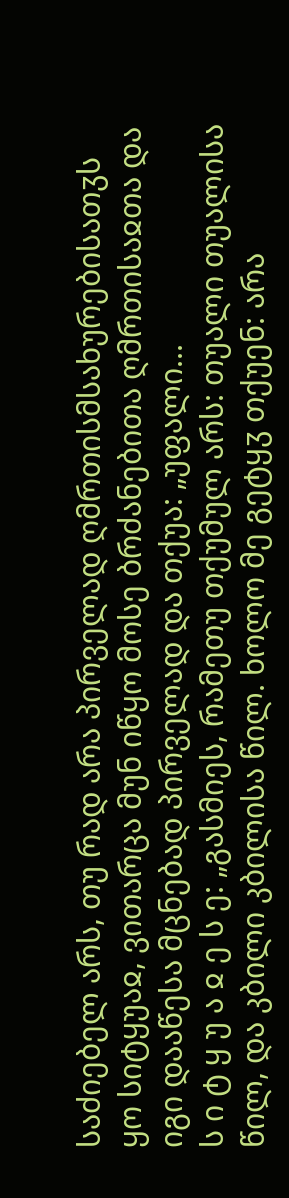საძიებელ არს, თუ რად არა პირველად ღმრთისმსახურებისათჳს ყო სიტყუაჲ, ვითარცა მუნ იწყო მოსე ბრძანებითა ღმრთისაჲთა და იგი დააწესა მცნებად პირველად და თქუა: „უფალი...
ს ი ტ ყ უ ა ჲ ე ს ე: „გასმიეს, რამეთუ თქუმულ არს: თუალი თუალისა წილ, და კბილი კბილისა წილ. ხოლო მე გეტყჳ თქუენ: არა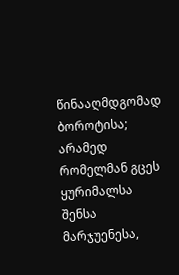წინააღმდგომად ბოროტისა; არამედ რომელმან გცეს ყურიმალსა შენსა მარჯუენესა,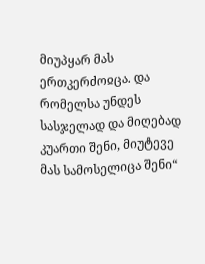მიუპყარ მას ერთკერძოჲცა. და რომელსა უნდეს სასჯელად და მიღებად კუართი შენი, მიუტევე მას სამოსელიცა შენი“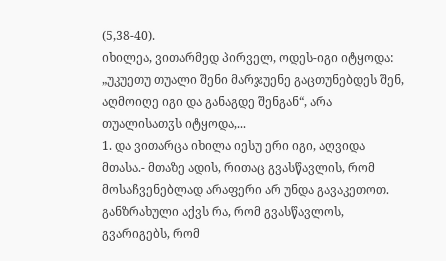(5,38-40).
იხილეა, ვითარმედ პირველ, ოდეს-იგი იტყოდა: „უკუეთუ თუალი შენი მარჯუენე გაცთუნებდეს შენ, აღმოიღე იგი და განაგდე შენგან“, არა თუალისათჳს იტყოდა,...
1. და ვითარცა იხილა იესუ ერი იგი, აღვიდა მთასა.- მთაზე ადის, რითაც გვასწავლის, რომ მოსაჩვენებლად არაფერი არ უნდა გავაკეთოთ. განზრახული აქვს რა, რომ გვასწავლოს, გვარიგებს, რომ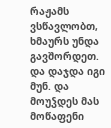რაჟამს ვსწავლობთ, ხმაურს უნდა გავშორდეთ. და დაჯდა იგი მუნ. და მოუჴდეს მას მოწაფენი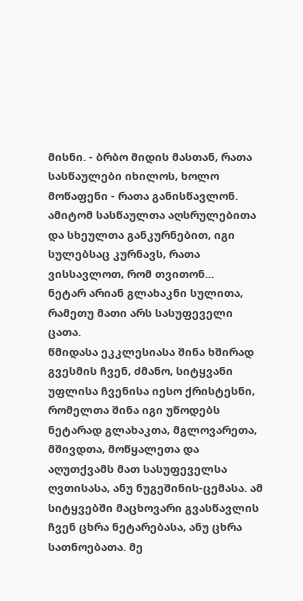მისნი. - ბრბო მიდის მასთან, რათა სასწაულები იხილოს, ხოლო მოწაფენი - რათა განისწავლონ. ამიტომ სასწაულთა აღსრულებითა და სხეულთა განკურნებით, იგი სულებსაც კურნავს, რათა ვისსავლოთ, რომ თვითონ...
ნეტარ არიან გლახაკნი სულითა, რამეთუ მათი არს სასუფეველი ცათა.
წმიდასა ეკკლესიასა შინა ხშირად გვესმის ჩვენ, ძმანო, სიტყვანი უფლისა ჩვენისა იესო ქრისტესნი, რომელთა შინა იგი უწოდებს ნეტარად გლახაკთა, მგლოვარეთა, მშივდთა, მოწყალეთა და აღუთქვამს მათ სასუფეველსა ღვთისასა, ანუ ნუგეშინის-ცემასა. ამ სიტყვებში მაცხოვარი გვასწავლის ჩვენ ცხრა ნეტარებასა, ანუ ცხრა სათნოებათა. მე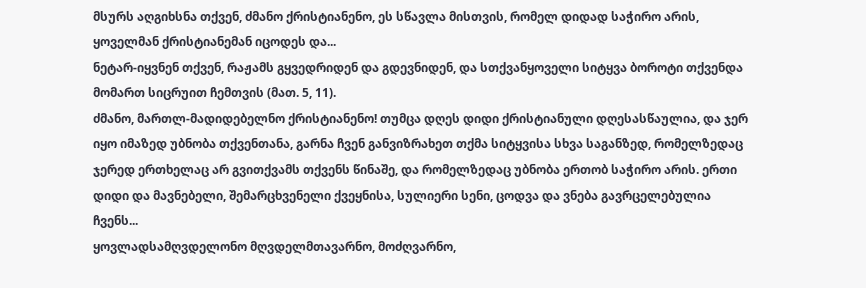მსურს აღგიხსნა თქვენ, ძმანო ქრისტიანენო, ეს სწავლა მისთვის, რომელ დიდად საჭირო არის, ყოველმან ქრისტიანემან იცოდეს და...
ნეტარ-იყვნენ თქვენ, რაჟამს გყვედრიდენ და გდევნიდენ, და სთქვანყოველი სიტყვა ბოროტი თქვენდა მომართ სიცრუით ჩემთვის (მათ. 5, 11).
ძმანო, მართლ-მადიდებელნო ქრისტიანენო! თუმცა დღეს დიდი ქრისტიანული დღესასწაულია, და ჯერ იყო იმაზედ უბნობა თქვენთანა, გარნა ჩვენ განვიზრახეთ თქმა სიტყვისა სხვა საგანზედ, რომელზედაც ჯერედ ერთხელაც არ გვითქვამს თქვენს წინაშე, და რომელზედაც უბნობა ერთობ საჭირო არის. ერთი დიდი და მავნებელი, შემარცხვენელი ქვეყნისა, სულიერი სენი, ცოდვა და ვნება გავრცელებულია ჩვენს...
ყოვლადსამღვდელონო მღვდელმთავარნო, მოძღვარნო,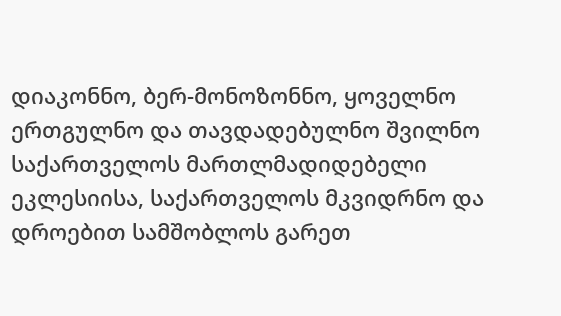დიაკონნო, ბერ-მონოზონნო, ყოველნო ერთგულნო და თავდადებულნო შვილნო საქართველოს მართლმადიდებელი ეკლესიისა, საქართველოს მკვიდრნო და დროებით სამშობლოს გარეთ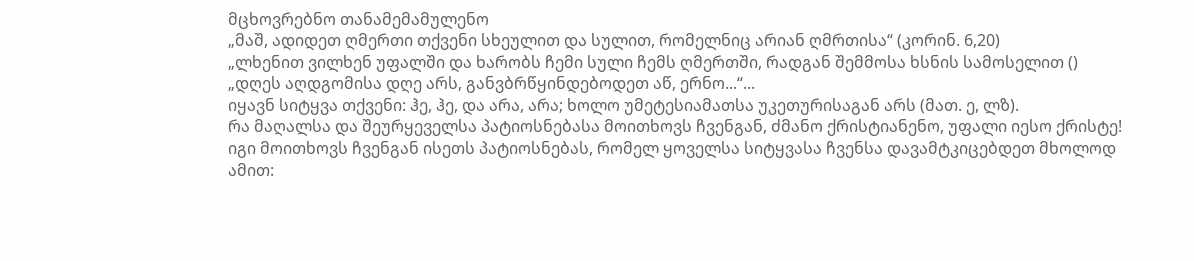მცხოვრებნო თანამემამულენო
„მაშ, ადიდეთ ღმერთი თქვენი სხეულით და სულით, რომელნიც არიან ღმრთისა“ (კორინ. 6,20)
„ლხენით ვილხენ უფალში და ხარობს ჩემი სული ჩემს ღმერთში, რადგან შემმოსა ხსნის სამოსელით ()
„დღეს აღდგომისა დღე არს, განვბრწყინდებოდეთ აწ, ერნო...“...
იყავნ სიტყვა თქვენი: ჰე, ჰე, და არა, არა; ხოლო უმეტესიამათსა უკეთურისაგან არს (მათ. ე, ლზ).
რა მაღალსა და შეურყეველსა პატიოსნებასა მოითხოვს ჩვენგან, ძმანო ქრისტიანენო, უფალი იესო ქრისტე! იგი მოითხოვს ჩვენგან ისეთს პატიოსნებას, რომელ ყოველსა სიტყვასა ჩვენსა დავამტკიცებდეთ მხოლოდ ამით: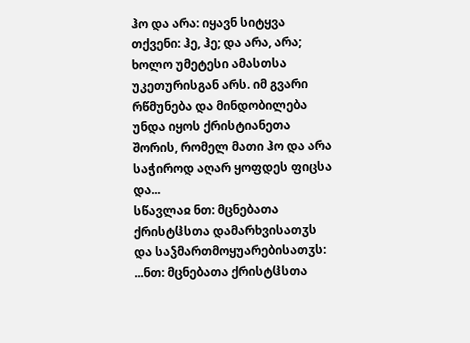ჰო და არა: იყავნ სიტყვა თქვენი: ჰე, ჰე; და არა, არა; ხოლო უმეტესი ამასთსა უკეთურისგან არს. იმ გვარი რწმუნება და მინდობილება უნდა იყოს ქრისტიანეთა შორის, რომელ მათი ჰო და არა საჭიროდ აღარ ყოფდეს ფიცსა და...
სწავლაჲ ნთ: მცნებათა ქრისტჱსთა დამარხვისათჳს და საჴმართმოყუარებისათჳს:
...ნთ: მცნებათა ქრისტჱსთა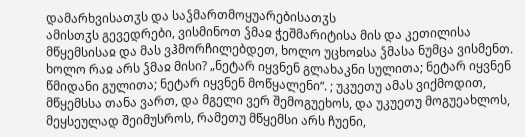დამარხვისათჳს და საჴმართმოყუარებისათჳს
ამისთჳს გევედრები, ვისმინოთ ჴმაჲ ჭეშმარიტისა მის და კეთილისა მწყემსისაჲ და მას ვჰმორჩილებდეთ, ხოლო უცხოჲსა ჴმასა ნუმცა ვისმენთ. ხოლო რაჲ არს ჴმაჲ მისი? „ნეტარ იყვნენ გლახაკნი სულითა; ნეტარ იყვნენ წმიდანი გულითა; ნეტარ იყვნენ მოწყალენი“. ; უკუეთუ ამას ვიქმოდით, მწყემსსა თანა ვართ, და მგელი ვერ შემოგუეხოს, და უკუეთუ მოგუეახლოს, მეყსეულად შეიმუსროს, რამეთუ მწყემსი არს ჩუენი,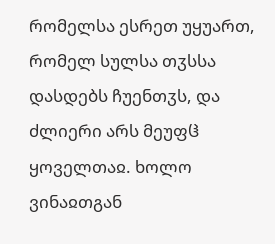რომელსა ესრეთ უყუართ, რომელ სულსა თჳსსა დასდებს ჩუენთჳს, და ძლიერი არს მეუფჱ ყოველთაჲ. ხოლო ვინაჲთგან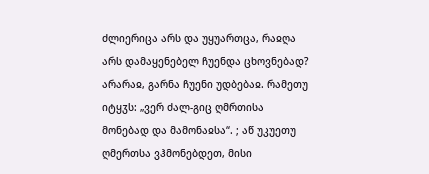ძლიერიცა არს და უყუართცა, რაჲღა არს დამაყენებელ ჩუენდა ცხოვნებად? არარაჲ, გარნა ჩუენი უდბებაჲ. რამეთუ იტყჳს: „ვერ ძალ-გიც ღმრთისა მონებად და მამონაჲსა“. ; აწ უკუეთუ ღმერთსა ვჰმონებდეთ, მისი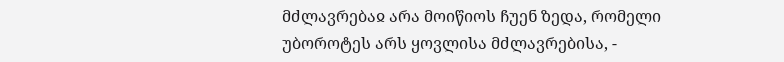მძლავრებაჲ არა მოიწიოს ჩუენ ზედა, რომელი უბოროტეს არს ყოვლისა მძლავრებისა, -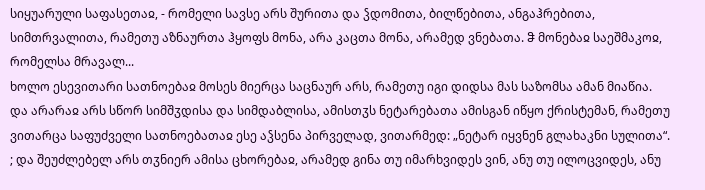სიყუარული საფასეთაჲ, - რომელი სავსე არს შურითა და ჴდომითა, ბილწებითა, ანგაჰრებითა, სიმთრვალითა, რამეთუ აზნაურთა ჰყოფს მონა, არა კაცთა მონა, არამედ ვნებათა. ჵ მონებაჲ საეშმაკოჲ, რომელსა მრავალ...
ხოლო ესევითარი სათნოებაჲ მოსეს მიერცა საცნაურ არს, რამეთუ იგი დიდსა მას საზომსა ამან მიაწია. და არარაჲ არს სწორ სიმშჳდისა და სიმდაბლისა, ამისთჳს ნეტარებათა ამისგან იწყო ქრისტემან, რამეთუ ვითარცა საფუძველი სათნოებათაჲ ესე აჴსენა პირველად, ვითარმედ: „ნეტარ იყვნენ გლახაკნი სულითა“. ; და შეუძლებელ არს თჳნიერ ამისა ცხორებაჲ, არამედ გინა თუ იმარხვიდეს ვინ, ანუ თუ ილოცვიდეს, ანუ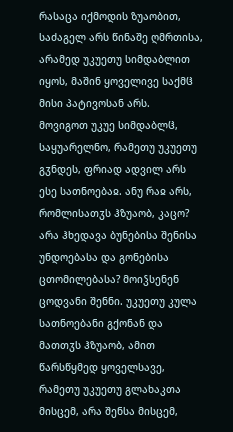რასაცა იქმოდის ზუაობით, საძაგელ არს წინაშე ღმრთისა, არამედ უკუეთუ სიმდაბლით იყოს, მაშინ ყოველივე საქმჱ მისი პატივოსან არს.
მოვიგოთ უკუე სიმდაბლჱ, საყუარელნო, რამეთუ უკუეთუ გჳნდეს, ფრიად ადვილ არს ესე სათნოებაჲ. ანუ რაჲ არს, რომლისათჳს ჰზუაობ, კაცო? არა ჰხედავა ბუნებისა შენისა უნდოებასა და გონებისა ცთომილებასა? მოიჴსენენ ცოდვანი შენნი. უკუეთუ კულა სათნოებანი გქონან და მათთჳს ჰზუაობ, ამით წარსწყმედ ყოველსავე, რამეთუ უკუეთუ გლახაკთა მისცემ, არა შენსა მისცემ,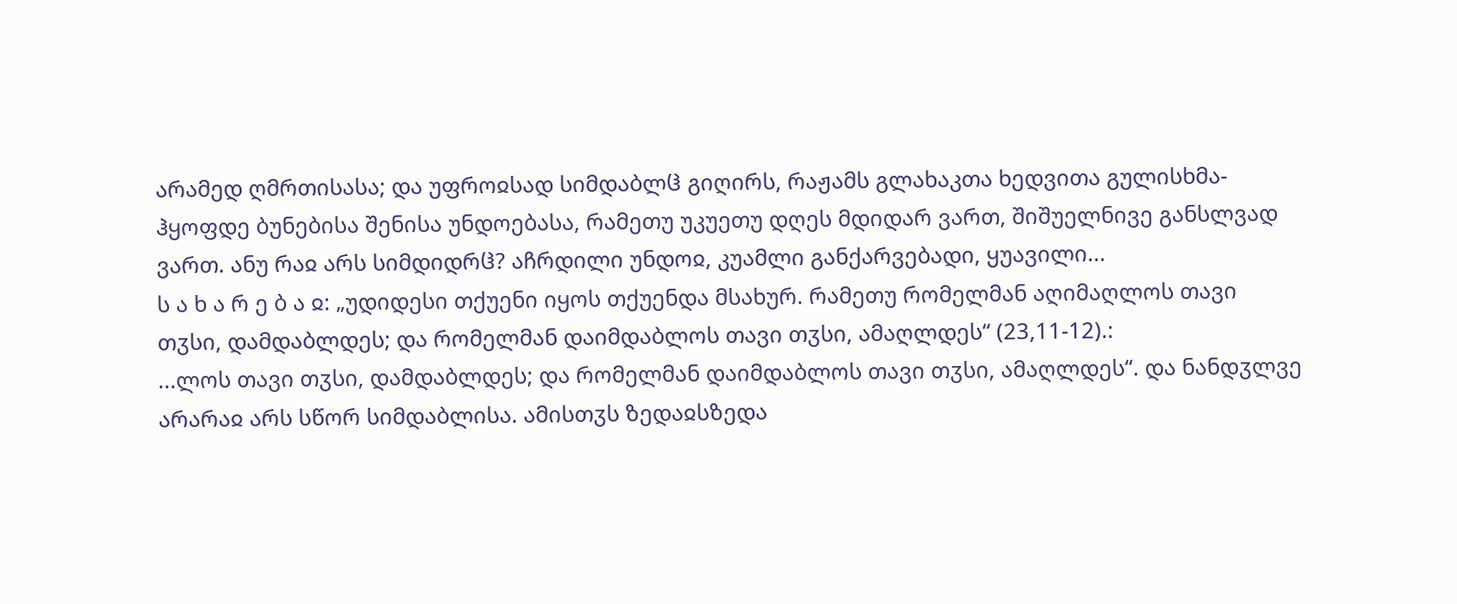არამედ ღმრთისასა; და უფროჲსად სიმდაბლჱ გიღირს, რაჟამს გლახაკთა ხედვითა გულისხმა-ჰყოფდე ბუნებისა შენისა უნდოებასა, რამეთუ უკუეთუ დღეს მდიდარ ვართ, შიშუელნივე განსლვად ვართ. ანუ რაჲ არს სიმდიდრჱ? აჩრდილი უნდოჲ, კუამლი განქარვებადი, ყუავილი...
ს ა ხ ა რ ე ბ ა ჲ: „უდიდესი თქუენი იყოს თქუენდა მსახურ. რამეთუ რომელმან აღიმაღლოს თავი თჳსი, დამდაბლდეს; და რომელმან დაიმდაბლოს თავი თჳსი, ამაღლდეს“ (23,11-12).:
...ლოს თავი თჳსი, დამდაბლდეს; და რომელმან დაიმდაბლოს თავი თჳსი, ამაღლდეს“. და ნანდჳლვე არარაჲ არს სწორ სიმდაბლისა. ამისთჳს ზედაჲსზედა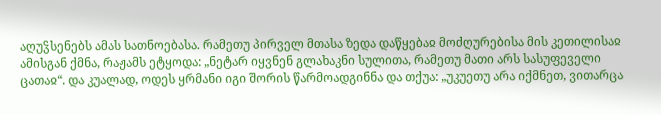აღუჴსენებს ამას სათნოებასა. რამეთუ პირველ მთასა ზედა დაწყებაჲ მოძღურებისა მის კეთილისაჲ ამისგან ქმნა, რაჟამს ეტყოდა: „ნეტარ იყვნენ გლახაკნი სულითა, რამეთუ მათი არს სასუფეველი ცათაჲ“. და კუალად, ოდეს ყრმანი იგი შორის წარმოადგინნა და თქუა: „უკუეთუ არა იქმნეთ, ვითარცა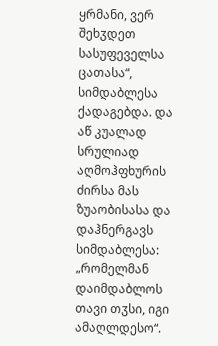ყრმანი, ვერ შეხჳდეთ სასუფეველსა ცათასა“, სიმდაბლესა ქადაგებდა. და აწ კუალად სრულიად აღმოჰფხურის ძირსა მას ზუაობისასა და დაჰნერგავს სიმდაბლესა: „რომელმან დაიმდაბლოს თავი თჳსი, იგი ამაღლდესო“.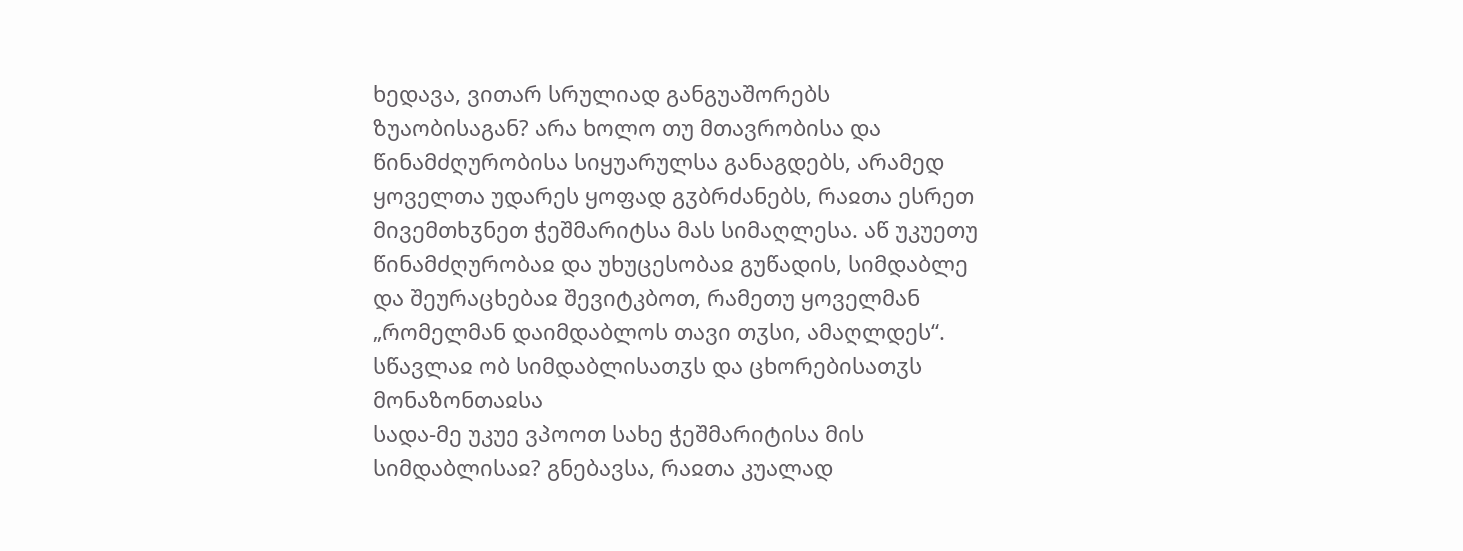ხედავა, ვითარ სრულიად განგუაშორებს ზუაობისაგან? არა ხოლო თუ მთავრობისა და წინამძღურობისა სიყუარულსა განაგდებს, არამედ ყოველთა უდარეს ყოფად გჳბრძანებს, რაჲთა ესრეთ მივემთხჳნეთ ჭეშმარიტსა მას სიმაღლესა. აწ უკუეთუ წინამძღურობაჲ და უხუცესობაჲ გუწადის, სიმდაბლე და შეურაცხებაჲ შევიტკბოთ, რამეთუ ყოველმან „რომელმან დაიმდაბლოს თავი თჳსი, ამაღლდეს“.
სწავლაჲ ობ სიმდაბლისათჳს და ცხორებისათჳს მონაზონთაჲსა
სადა-მე უკუე ვპოოთ სახე ჭეშმარიტისა მის სიმდაბლისაჲ? გნებავსა, რაჲთა კუალად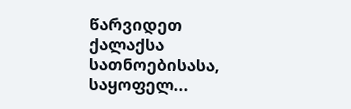წარვიდეთ ქალაქსა სათნოებისასა, საყოფელ...